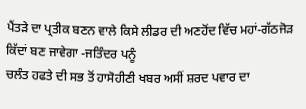ਪੈਂਤੜੇ ਦਾ ਪ੍ਰਤੀਕ ਬਣਨ ਵਾਲੇ ਕਿਸੇ ਲੀਡਰ ਦੀ ਅਣਹੋਂਦ ਵਿੱਚ ਮਹਾਂ-ਗੱਠਜੋੜ ਕਿੱਦਾਂ ਬਣ ਜਾਵੇਗਾ -ਜਤਿੰਦਰ ਪਨੂੰ
ਚਲੰਤ ਹਫਤੇ ਦੀ ਸਭ ਤੋਂ ਹਾਸੋਹੀਣੀ ਖਬਰ ਅਸੀਂ ਸ਼ਰਦ ਪਵਾਰ ਦਾ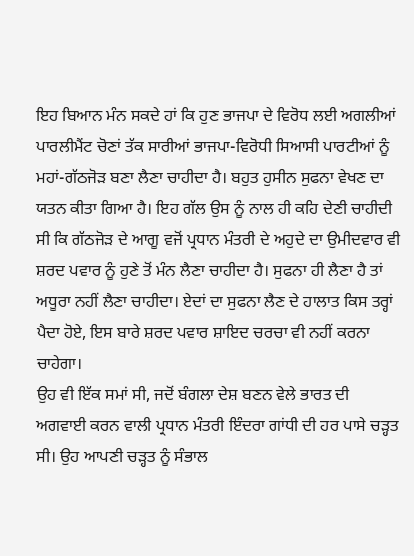ਇਹ ਬਿਆਨ ਮੰਨ ਸਕਦੇ ਹਾਂ ਕਿ ਹੁਣ ਭਾਜਪਾ ਦੇ ਵਿਰੋਧ ਲਈ ਅਗਲੀਆਂ ਪਾਰਲੀਮੈਂਟ ਚੋਣਾਂ ਤੱਕ ਸਾਰੀਆਂ ਭਾਜਪਾ-ਵਿਰੋਧੀ ਸਿਆਸੀ ਪਾਰਟੀਆਂ ਨੂੰ ਮਹਾਂ-ਗੱਠਜੋੜ ਬਣਾ ਲੈਣਾ ਚਾਹੀਦਾ ਹੈ। ਬਹੁਤ ਹੁਸੀਨ ਸੁਫਨਾ ਵੇਖਣ ਦਾ ਯਤਨ ਕੀਤਾ ਗਿਆ ਹੈ। ਇਹ ਗੱਲ ਉਸ ਨੂੰ ਨਾਲ ਹੀ ਕਹਿ ਦੇਣੀ ਚਾਹੀਦੀ ਸੀ ਕਿ ਗੱਠਜੋੜ ਦੇ ਆਗੂ ਵਜੋਂ ਪ੍ਰਧਾਨ ਮੰਤਰੀ ਦੇ ਅਹੁਦੇ ਦਾ ਉਮੀਦਵਾਰ ਵੀ ਸ਼ਰਦ ਪਵਾਰ ਨੂੰ ਹੁਣੇ ਤੋਂ ਮੰਨ ਲੈਣਾ ਚਾਹੀਦਾ ਹੈ। ਸੁਫਨਾ ਹੀ ਲੈਣਾ ਹੈ ਤਾਂ ਅਧੂਰਾ ਨਹੀਂ ਲੈਣਾ ਚਾਹੀਦਾ। ਏਦਾਂ ਦਾ ਸੁਫਨਾ ਲੈਣ ਦੇ ਹਾਲਾਤ ਕਿਸ ਤਰ੍ਹਾਂ ਪੈਦਾ ਹੋਏ, ਇਸ ਬਾਰੇ ਸ਼ਰਦ ਪਵਾਰ ਸ਼ਾਇਦ ਚਰਚਾ ਵੀ ਨਹੀਂ ਕਰਨਾ ਚਾਹੇਗਾ।
ਉਹ ਵੀ ਇੱਕ ਸਮਾਂ ਸੀ, ਜਦੋਂ ਬੰਗਲਾ ਦੇਸ਼ ਬਣਨ ਵੇਲੇ ਭਾਰਤ ਦੀ ਅਗਵਾਈ ਕਰਨ ਵਾਲੀ ਪ੍ਰਧਾਨ ਮੰਤਰੀ ਇੰਦਰਾ ਗਾਂਧੀ ਦੀ ਹਰ ਪਾਸੇ ਚੜ੍ਹਤ ਸੀ। ਉਹ ਆਪਣੀ ਚੜ੍ਹਤ ਨੂੰ ਸੰਭਾਲ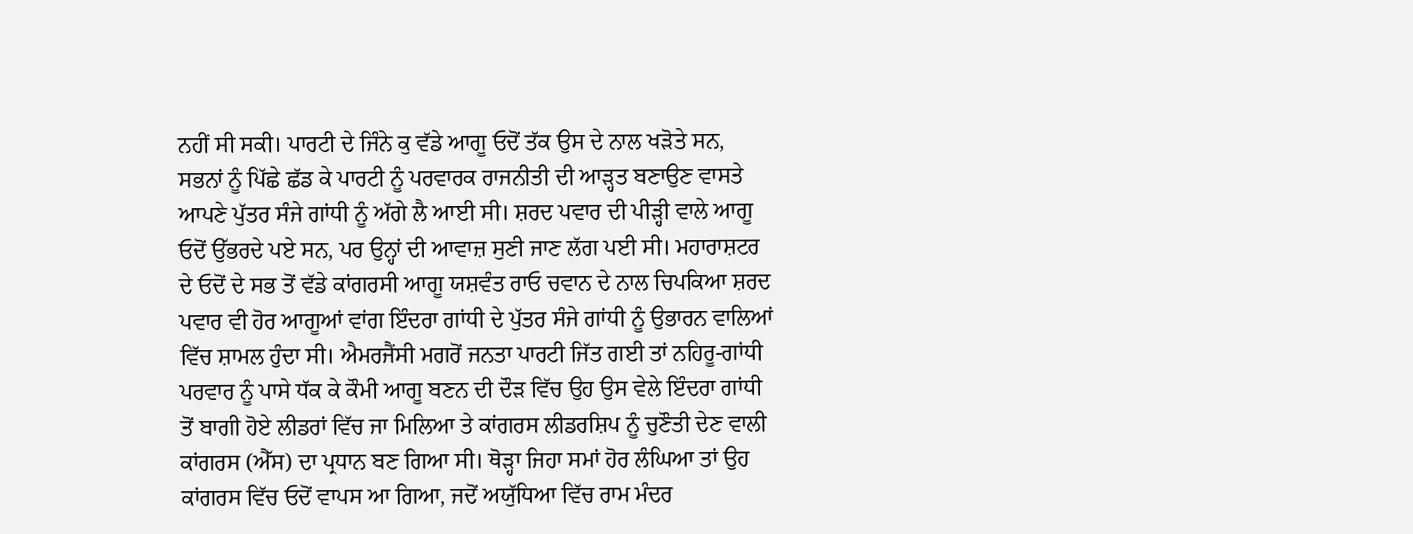ਨਹੀਂ ਸੀ ਸਕੀ। ਪਾਰਟੀ ਦੇ ਜਿੰਨੇ ਕੁ ਵੱਡੇ ਆਗੂ ਓਦੋਂ ਤੱਕ ਉਸ ਦੇ ਨਾਲ ਖੜੋਤੇ ਸਨ, ਸਭਨਾਂ ਨੂੰ ਪਿੱਛੇ ਛੱਡ ਕੇ ਪਾਰਟੀ ਨੂੰ ਪਰਵਾਰਕ ਰਾਜਨੀਤੀ ਦੀ ਆੜ੍ਹਤ ਬਣਾਉਣ ਵਾਸਤੇ ਆਪਣੇ ਪੁੱਤਰ ਸੰਜੇ ਗਾਂਧੀ ਨੂੰ ਅੱਗੇ ਲੈ ਆਈ ਸੀ। ਸ਼ਰਦ ਪਵਾਰ ਦੀ ਪੀੜ੍ਹੀ ਵਾਲੇ ਆਗੂ ਓਦੋਂ ਉੱਭਰਦੇ ਪਏ ਸਨ, ਪਰ ਉਨ੍ਹਾਂ ਦੀ ਆਵਾਜ਼ ਸੁਣੀ ਜਾਣ ਲੱਗ ਪਈ ਸੀ। ਮਹਾਰਾਸ਼ਟਰ ਦੇ ਓਦੋਂ ਦੇ ਸਭ ਤੋਂ ਵੱਡੇ ਕਾਂਗਰਸੀ ਆਗੂ ਯਸ਼ਵੰਤ ਰਾਓ ਚਵਾਨ ਦੇ ਨਾਲ ਚਿਪਕਿਆ ਸ਼ਰਦ ਪਵਾਰ ਵੀ ਹੋਰ ਆਗੂਆਂ ਵਾਂਗ ਇੰਦਰਾ ਗਾਂਧੀ ਦੇ ਪੁੱਤਰ ਸੰਜੇ ਗਾਂਧੀ ਨੂੰ ਉਭਾਰਨ ਵਾਲਿਆਂ ਵਿੱਚ ਸ਼ਾਮਲ ਹੁੰਦਾ ਸੀ। ਐਮਰਜੈਂਸੀ ਮਗਰੋਂ ਜਨਤਾ ਪਾਰਟੀ ਜਿੱਤ ਗਈ ਤਾਂ ਨਹਿਰੂ-ਗਾਂਧੀ ਪਰਵਾਰ ਨੂੰ ਪਾਸੇ ਧੱਕ ਕੇ ਕੌਮੀ ਆਗੂ ਬਣਨ ਦੀ ਦੌੜ ਵਿੱਚ ਉਹ ਉਸ ਵੇਲੇ ਇੰਦਰਾ ਗਾਂਧੀ ਤੋਂ ਬਾਗੀ ਹੋਏ ਲੀਡਰਾਂ ਵਿੱਚ ਜਾ ਮਿਲਿਆ ਤੇ ਕਾਂਗਰਸ ਲੀਡਰਸ਼ਿਪ ਨੂੰ ਚੁਣੌਤੀ ਦੇਣ ਵਾਲੀ ਕਾਂਗਰਸ (ਐੱਸ) ਦਾ ਪ੍ਰਧਾਨ ਬਣ ਗਿਆ ਸੀ। ਥੋੜ੍ਹਾ ਜਿਹਾ ਸਮਾਂ ਹੋਰ ਲੰਘਿਆ ਤਾਂ ਉਹ ਕਾਂਗਰਸ ਵਿੱਚ ਓਦੋਂ ਵਾਪਸ ਆ ਗਿਆ, ਜਦੋਂ ਅਯੁੱਧਿਆ ਵਿੱਚ ਰਾਮ ਮੰਦਰ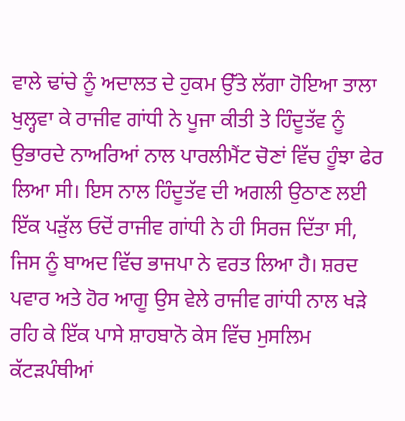ਵਾਲੇ ਢਾਂਚੇ ਨੂੰ ਅਦਾਲਤ ਦੇ ਹੁਕਮ ਉੱਤੇ ਲੱਗਾ ਹੋਇਆ ਤਾਲਾ ਖੁਲ੍ਹਵਾ ਕੇ ਰਾਜੀਵ ਗਾਂਧੀ ਨੇ ਪੂਜਾ ਕੀਤੀ ਤੇ ਹਿੰਦੂਤੱਵ ਨੂੰ ਉਭਾਰਦੇ ਨਾਅਰਿਆਂ ਨਾਲ ਪਾਰਲੀਮੈਂਟ ਚੋਣਾਂ ਵਿੱਚ ਹੂੰਝਾ ਫੇਰ ਲਿਆ ਸੀ। ਇਸ ਨਾਲ ਹਿੰਦੂਤੱਵ ਦੀ ਅਗਲੀ ਉਠਾਣ ਲਈ ਇੱਕ ਪੜੁੱਲ ਓਦੋਂ ਰਾਜੀਵ ਗਾਂਧੀ ਨੇ ਹੀ ਸਿਰਜ ਦਿੱਤਾ ਸੀ, ਜਿਸ ਨੂੰ ਬਾਅਦ ਵਿੱਚ ਭਾਜਪਾ ਨੇ ਵਰਤ ਲਿਆ ਹੈ। ਸ਼ਰਦ ਪਵਾਰ ਅਤੇ ਹੋਰ ਆਗੂ ਉਸ ਵੇਲੇ ਰਾਜੀਵ ਗਾਂਧੀ ਨਾਲ ਖੜੇ ਰਹਿ ਕੇ ਇੱਕ ਪਾਸੇ ਸ਼ਾਹਬਾਨੋ ਕੇਸ ਵਿੱਚ ਮੁਸਲਿਮ ਕੱਟੜਪੰਥੀਆਂ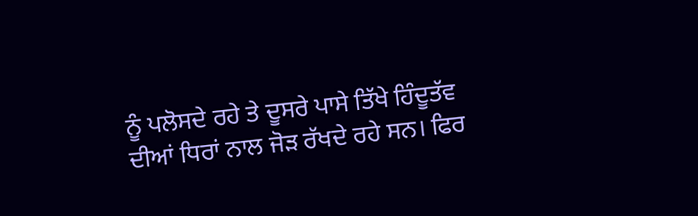ਨੂੰ ਪਲੋਸਦੇ ਰਹੇ ਤੇ ਦੂਸਰੇ ਪਾਸੇ ਤਿੱਖੇ ਹਿੰਦੂਤੱਵ ਦੀਆਂ ਧਿਰਾਂ ਨਾਲ ਜੋੜ ਰੱਖਦੇ ਰਹੇ ਸਨ। ਫਿਰ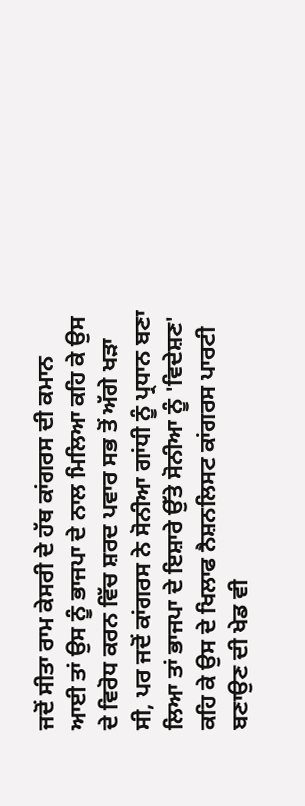ਜਦੋਂ ਸੀਤਾ ਰਾਮ ਕੇਸਰੀ ਦੇ ਹੱਥ ਕਾਂਗਰਸ ਦੀ ਕਮਾਨ ਆਈ ਤਾਂ ਉਸ ਨੂੰ ਭਾਜਪਾ ਦੇ ਨਾਲ ਮਿਲਿਆ ਕਹਿ ਕੇ ਉਸ ਦੇ ਵਿਰੋਧ ਕਰਨ ਵਿੱਚ ਸ਼ਰਦ ਪਵਾਰ ਸਭ ਤੋਂ ਅੱਗੇ ਖੜਾ ਸੀ, ਪਰ ਜਦੋਂ ਕਾਂਗਰਸ ਨੇ ਸੋਨੀਆ ਗਾਂਧੀ ਨੂੰ ਪ੍ਰਧਾਨ ਬਣਾ ਲਿਆ ਤਾਂ ਭਾਜਪਾ ਦੇ ਇਸ਼ਾਰੇ ਉੱਤੇ ਸੋਨੀਆ ਨੂੰ 'ਵਿਦੇਸ਼ਣ' ਕਹਿ ਕੇ ਉਸ ਦੇ ਖਿਲਾਫ ਨੈਸ਼ਨਲਿਸਟ ਕਾਂਗਰਸ ਪਾਰਟੀ ਬਣਾਉਣ ਦੀ ਖੇਡ ਵੀ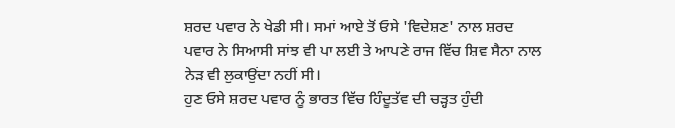ਸ਼ਰਦ ਪਵਾਰ ਨੇ ਖੇਡੀ ਸੀ। ਸਮਾਂ ਆਏ ਤੋਂ ਓਸੇ 'ਵਿਦੇਸ਼ਣ' ਨਾਲ ਸ਼ਰਦ ਪਵਾਰ ਨੇ ਸਿਆਸੀ ਸਾਂਝ ਵੀ ਪਾ ਲਈ ਤੇ ਆਪਣੇ ਰਾਜ ਵਿੱਚ ਸ਼ਿਵ ਸੈਨਾ ਨਾਲ ਨੇੜ ਵੀ ਲੁਕਾਉਂਦਾ ਨਹੀਂ ਸੀ।
ਹੁਣ ਓਸੇ ਸ਼ਰਦ ਪਵਾਰ ਨੂੰ ਭਾਰਤ ਵਿੱਚ ਹਿੰਦੂਤੱਵ ਦੀ ਚੜ੍ਹਤ ਹੁੰਦੀ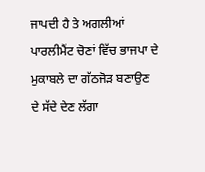ਜਾਪਦੀ ਹੈ ਤੇ ਅਗਲੀਆਂ ਪਾਰਲੀਮੈਂਟ ਚੋਣਾਂ ਵਿੱਚ ਭਾਜਪਾ ਦੇ ਮੁਕਾਬਲੇ ਦਾ ਗੱਠਜੋੜ ਬਣਾਉਣ ਦੇ ਸੱਦੇ ਦੇਣ ਲੱਗਾ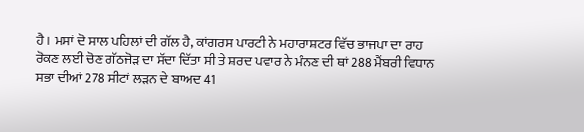ਹੈ। ਮਸਾਂ ਦੋ ਸਾਲ ਪਹਿਲਾਂ ਦੀ ਗੱਲ ਹੈ, ਕਾਂਗਰਸ ਪਾਰਟੀ ਨੇ ਮਹਾਰਾਸ਼ਟਰ ਵਿੱਚ ਭਾਜਪਾ ਦਾ ਰਾਹ ਰੋਕਣ ਲਈ ਚੋਣ ਗੱਠਜੋੜ ਦਾ ਸੱਦਾ ਦਿੱਤਾ ਸੀ ਤੇ ਸ਼ਰਦ ਪਵਾਰ ਨੇ ਮੰਨਣ ਦੀ ਥਾਂ 288 ਮੈਂਬਰੀ ਵਿਧਾਨ ਸਭਾ ਦੀਆਂ 278 ਸੀਟਾਂ ਲੜਨ ਦੇ ਬਾਅਦ 41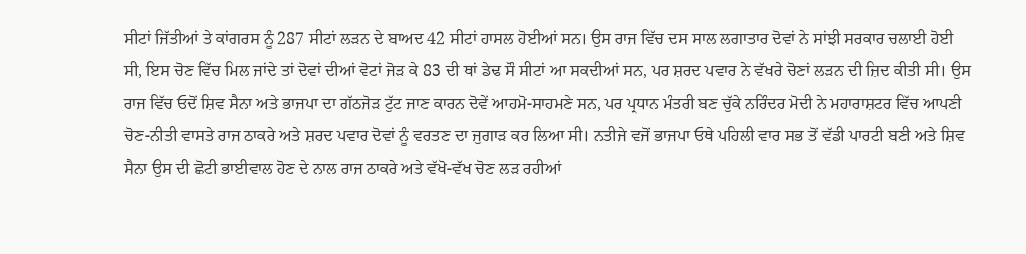ਸੀਟਾਂ ਜਿੱਤੀਆਂ ਤੇ ਕਾਂਗਰਸ ਨੂੰ 287 ਸੀਟਾਂ ਲੜਨ ਦੇ ਬਾਅਦ 42 ਸੀਟਾਂ ਹਾਸਲ ਹੋਈਆਂ ਸਨ। ਉਸ ਰਾਜ ਵਿੱਚ ਦਸ ਸਾਲ ਲਗਾਤਾਰ ਦੋਵਾਂ ਨੇ ਸਾਂਝੀ ਸਰਕਾਰ ਚਲਾਈ ਹੋਈ ਸੀ, ਇਸ ਚੋਣ ਵਿੱਚ ਮਿਲ ਜਾਂਦੇ ਤਾਂ ਦੋਵਾਂ ਦੀਆਂ ਵੋਟਾਂ ਜੋੜ ਕੇ 83 ਦੀ ਥਾਂ ਡੇਢ ਸੌ ਸੀਟਾਂ ਆ ਸਕਦੀਆਂ ਸਨ, ਪਰ ਸ਼ਰਦ ਪਵਾਰ ਨੇ ਵੱਖਰੇ ਚੋਣਾਂ ਲੜਨ ਦੀ ਜ਼ਿਦ ਕੀਤੀ ਸੀ। ਉਸ ਰਾਜ ਵਿੱਚ ਓਦੋਂ ਸ਼ਿਵ ਸੈਨਾ ਅਤੇ ਭਾਜਪਾ ਦਾ ਗੱਠਜੋੜ ਟੁੱਟ ਜਾਣ ਕਾਰਨ ਦੋਵੇਂ ਆਹਮੋ-ਸਾਹਮਣੇ ਸਨ, ਪਰ ਪ੍ਰਧਾਨ ਮੰਤਰੀ ਬਣ ਚੁੱਕੇ ਨਰਿੰਦਰ ਮੋਦੀ ਨੇ ਮਹਾਰਾਸ਼ਟਰ ਵਿੱਚ ਆਪਣੀ ਚੋਣ-ਨੀਤੀ ਵਾਸਤੇ ਰਾਜ ਠਾਕਰੇ ਅਤੇ ਸ਼ਰਦ ਪਵਾਰ ਦੋਵਾਂ ਨੂੰ ਵਰਤਣ ਦਾ ਜੁਗਾੜ ਕਰ ਲਿਆ ਸੀ। ਨਤੀਜੇ ਵਜੋਂ ਭਾਜਪਾ ਓਥੇ ਪਹਿਲੀ ਵਾਰ ਸਭ ਤੋਂ ਵੱਡੀ ਪਾਰਟੀ ਬਣੀ ਅਤੇ ਸ਼ਿਵ ਸੈਨਾ ਉਸ ਦੀ ਛੋਟੀ ਭਾਈਵਾਲ ਹੋਣ ਦੇ ਨਾਲ ਰਾਜ ਠਾਕਰੇ ਅਤੇ ਵੱਖੋ-ਵੱਖ ਚੋਣ ਲੜ ਰਹੀਆਂ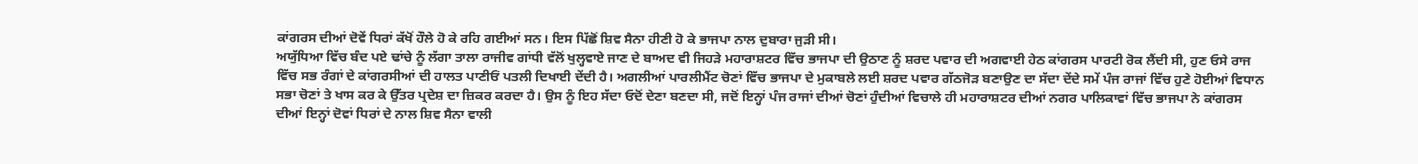ਕਾਂਗਰਸ ਦੀਆਂ ਦੋਵੇਂ ਧਿਰਾਂ ਕੱਖੋਂ ਹੌਲੇ ਹੋ ਕੇ ਰਹਿ ਗਈਆਂ ਸਨ। ਇਸ ਪਿੱਛੋਂ ਸ਼ਿਵ ਸੈਨਾ ਹੀਣੀ ਹੋ ਕੇ ਭਾਜਪਾ ਨਾਲ ਦੁਬਾਰਾ ਜੁੜੀ ਸੀ।
ਅਯੁੱਧਿਆ ਵਿੱਚ ਬੰਦ ਪਏ ਢਾਂਚੇ ਨੂੰ ਲੱਗਾ ਤਾਲਾ ਰਾਜੀਵ ਗਾਂਧੀ ਵੱਲੋਂ ਖੁਲ੍ਹਵਾਏ ਜਾਣ ਦੇ ਬਾਅਦ ਵੀ ਜਿਹੜੇ ਮਹਾਰਾਸ਼ਟਰ ਵਿੱਚ ਭਾਜਪਾ ਦੀ ਉਠਾਣ ਨੂੰ ਸ਼ਰਦ ਪਵਾਰ ਦੀ ਅਗਵਾਈ ਹੇਠ ਕਾਂਗਰਸ ਪਾਰਟੀ ਰੋਕ ਲੈਂਦੀ ਸੀ, ਹੁਣ ਓਸੇ ਰਾਜ ਵਿੱਚ ਸਭ ਰੰਗਾਂ ਦੇ ਕਾਂਗਰਸੀਆਂ ਦੀ ਹਾਲਤ ਪਾਣੀਓਂ ਪਤਲੀ ਦਿਖਾਈ ਦੇਂਦੀ ਹੈ। ਅਗਲੀਆਂ ਪਾਰਲੀਮੈਂਟ ਚੋਣਾਂ ਵਿੱਚ ਭਾਜਪਾ ਦੇ ਮੁਕਾਬਲੇ ਲਈ ਸ਼ਰਦ ਪਵਾਰ ਗੱਠਜੋੜ ਬਣਾਉਣ ਦਾ ਸੱਦਾ ਦੇਂਦੇ ਸਮੇਂ ਪੰਜ ਰਾਜਾਂ ਵਿੱਚ ਹੁਣੇ ਹੋਈਆਂ ਵਿਧਾਨ ਸਭਾ ਚੋਣਾਂ ਤੇ ਖਾਸ ਕਰ ਕੇ ਉੱਤਰ ਪ੍ਰਦੇਸ਼ ਦਾ ਜ਼ਿਕਰ ਕਰਦਾ ਹੈ। ਉਸ ਨੂੰ ਇਹ ਸੱਦਾ ਓਦੋਂ ਦੇਣਾ ਬਣਦਾ ਸੀ, ਜਦੋਂ ਇਨ੍ਹਾਂ ਪੰਜ ਰਾਜਾਂ ਦੀਆਂ ਚੋਣਾਂ ਹੁੰਦੀਆਂ ਵਿਚਾਲੇ ਹੀ ਮਹਾਰਾਸ਼ਟਰ ਦੀਆਂ ਨਗਰ ਪਾਲਿਕਾਵਾਂ ਵਿੱਚ ਭਾਜਪਾ ਨੇ ਕਾਂਗਰਸ ਦੀਆਂ ਇਨ੍ਹਾਂ ਦੋਵਾਂ ਧਿਰਾਂ ਦੇ ਨਾਲ ਸ਼ਿਵ ਸੈਨਾ ਵਾਲੀ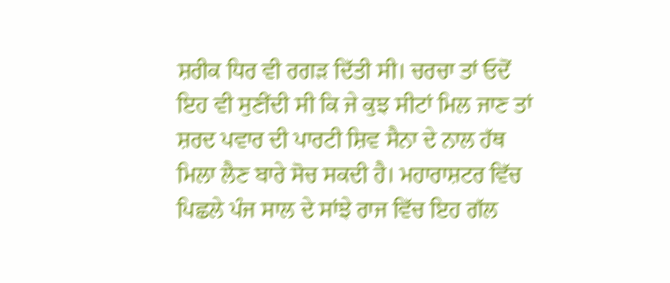ਸ਼ਰੀਕ ਧਿਰ ਵੀ ਰਗੜ ਦਿੱਤੀ ਸੀ। ਚਰਚਾ ਤਾਂ ਓਦੋਂ ਇਹ ਵੀ ਸੁਣੀਂਦੀ ਸੀ ਕਿ ਜੇ ਕੁਝ ਸੀਟਾਂ ਮਿਲ ਜਾਣ ਤਾਂ ਸ਼ਰਦ ਪਵਾਰ ਦੀ ਪਾਰਟੀ ਸ਼ਿਵ ਸੈਨਾ ਦੇ ਨਾਲ ਹੱਥ ਮਿਲਾ ਲੈਣ ਬਾਰੇ ਸੋਚ ਸਕਦੀ ਹੈ। ਮਹਾਰਾਸ਼ਟਰ ਵਿੱਚ ਪਿਛਲੇ ਪੰਜ ਸਾਲ ਦੇ ਸਾਂਝੇ ਰਾਜ ਵਿੱਚ ਇਹ ਗੱਲ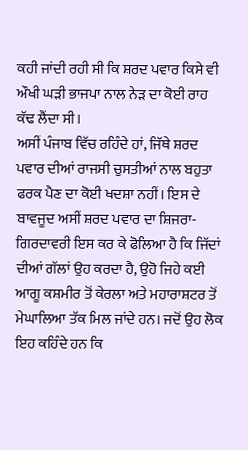ਕਹੀ ਜਾਂਦੀ ਰਹੀ ਸੀ ਕਿ ਸ਼ਰਦ ਪਵਾਰ ਕਿਸੇ ਵੀ ਔਖੀ ਘੜੀ ਭਾਜਪਾ ਨਾਲ ਨੇੜ ਦਾ ਕੋਈ ਰਾਹ ਕੱਢ ਲੈਂਦਾ ਸੀ।
ਅਸੀਂ ਪੰਜਾਬ ਵਿੱਚ ਰਹਿੰਦੇ ਹਾਂ, ਜਿੱਥੇ ਸ਼ਰਦ ਪਵਾਰ ਦੀਆਂ ਰਾਜਸੀ ਚੁਸਤੀਆਂ ਨਾਲ ਬਹੁਤਾ ਫਰਕ ਪੈਣ ਦਾ ਕੋਈ ਖਦਸ਼ਾ ਨਹੀਂ। ਇਸ ਦੇ ਬਾਵਜੂਦ ਅਸੀਂ ਸ਼ਰਦ ਪਵਾਰ ਦਾ ਸ਼ਿਜਰਾ-ਗਿਰਦਾਵਰੀ ਇਸ ਕਰ ਕੇ ਫੋਲਿਆ ਹੈ ਕਿ ਜਿੱਦਾਂ ਦੀਆਂ ਗੱਲਾਂ ਉਹ ਕਰਦਾ ਹੈ, ਉਹੋ ਜਿਹੇ ਕਈ ਆਗੂ ਕਸ਼ਮੀਰ ਤੋਂ ਕੇਰਲਾ ਅਤੇ ਮਹਾਰਾਸ਼ਟਰ ਤੋਂ ਮੇਘਾਲਿਆ ਤੱਕ ਮਿਲ ਜਾਂਦੇ ਹਨ। ਜਦੋਂ ਉਹ ਲੋਕ ਇਹ ਕਹਿੰਦੇ ਹਨ ਕਿ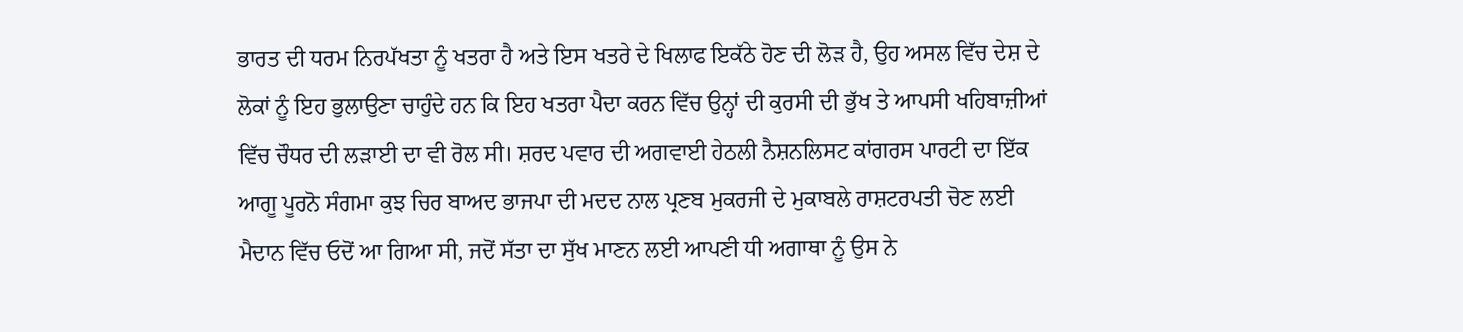ਭਾਰਤ ਦੀ ਧਰਮ ਨਿਰਪੱਖਤਾ ਨੂੰ ਖਤਰਾ ਹੈ ਅਤੇ ਇਸ ਖਤਰੇ ਦੇ ਖਿਲਾਫ ਇਕੱਠੇ ਹੋਣ ਦੀ ਲੋੜ ਹੈ, ਉਹ ਅਸਲ ਵਿੱਚ ਦੇਸ਼ ਦੇ ਲੋਕਾਂ ਨੂੰ ਇਹ ਭੁਲਾਉਣਾ ਚਾਹੁੰਦੇ ਹਨ ਕਿ ਇਹ ਖਤਰਾ ਪੈਦਾ ਕਰਨ ਵਿੱਚ ਉਨ੍ਹਾਂ ਦੀ ਕੁਰਸੀ ਦੀ ਭੁੱਖ ਤੇ ਆਪਸੀ ਖਹਿਬਾਜ਼ੀਆਂ ਵਿੱਚ ਚੌਧਰ ਦੀ ਲੜਾਈ ਦਾ ਵੀ ਰੋਲ ਸੀ। ਸ਼ਰਦ ਪਵਾਰ ਦੀ ਅਗਵਾਈ ਹੇਠਲੀ ਨੈਸ਼ਨਲਿਸਟ ਕਾਂਗਰਸ ਪਾਰਟੀ ਦਾ ਇੱਕ ਆਗੂ ਪੂਰਨੋ ਸੰਗਮਾ ਕੁਝ ਚਿਰ ਬਾਅਦ ਭਾਜਪਾ ਦੀ ਮਦਦ ਨਾਲ ਪ੍ਰਣਬ ਮੁਕਰਜੀ ਦੇ ਮੁਕਾਬਲੇ ਰਾਸ਼ਟਰਪਤੀ ਚੋਣ ਲਈ ਮੈਦਾਨ ਵਿੱਚ ਓਦੋਂ ਆ ਗਿਆ ਸੀ, ਜਦੋਂ ਸੱਤਾ ਦਾ ਸੁੱਖ ਮਾਣਨ ਲਈ ਆਪਣੀ ਧੀ ਅਗਾਥਾ ਨੂੰ ਉਸ ਨੇ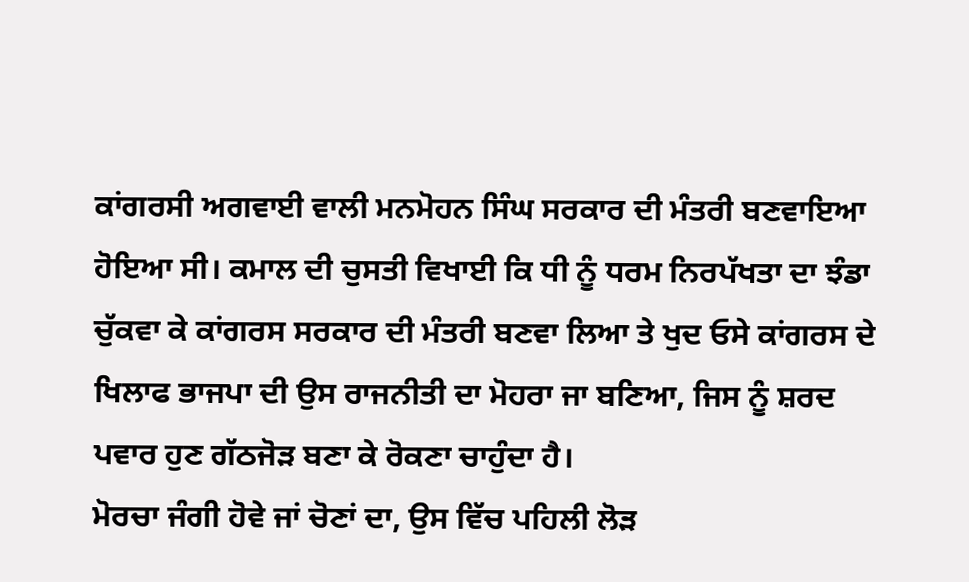ਕਾਂਗਰਸੀ ਅਗਵਾਈ ਵਾਲੀ ਮਨਮੋਹਨ ਸਿੰਘ ਸਰਕਾਰ ਦੀ ਮੰਤਰੀ ਬਣਵਾਇਆ ਹੋਇਆ ਸੀ। ਕਮਾਲ ਦੀ ਚੁਸਤੀ ਵਿਖਾਈ ਕਿ ਧੀ ਨੂੰ ਧਰਮ ਨਿਰਪੱਖਤਾ ਦਾ ਝੰਡਾ ਚੁੱਕਵਾ ਕੇ ਕਾਂਗਰਸ ਸਰਕਾਰ ਦੀ ਮੰਤਰੀ ਬਣਵਾ ਲਿਆ ਤੇ ਖੁਦ ਓਸੇ ਕਾਂਗਰਸ ਦੇ ਖਿਲਾਫ ਭਾਜਪਾ ਦੀ ਉਸ ਰਾਜਨੀਤੀ ਦਾ ਮੋਹਰਾ ਜਾ ਬਣਿਆ, ਜਿਸ ਨੂੰ ਸ਼ਰਦ ਪਵਾਰ ਹੁਣ ਗੱਠਜੋੜ ਬਣਾ ਕੇ ਰੋਕਣਾ ਚਾਹੁੰਦਾ ਹੈ।
ਮੋਰਚਾ ਜੰਗੀ ਹੋਵੇ ਜਾਂ ਚੋਣਾਂ ਦਾ, ਉਸ ਵਿੱਚ ਪਹਿਲੀ ਲੋੜ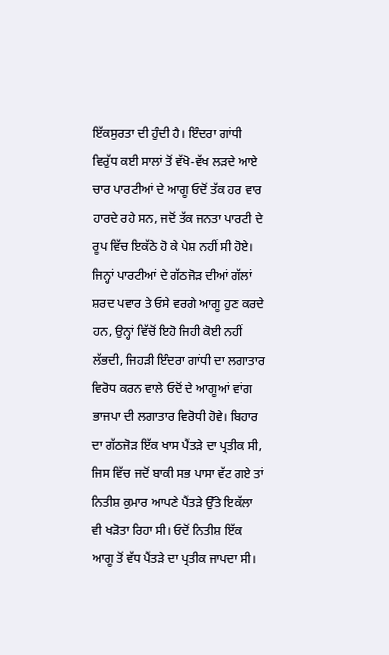ਇੱਕਸੁਰਤਾ ਦੀ ਹੁੰਦੀ ਹੈ। ਇੰਦਰਾ ਗਾਂਧੀ ਵਿਰੁੱਧ ਕਈ ਸਾਲਾਂ ਤੋਂ ਵੱਖੋ-ਵੱਖ ਲੜਦੇ ਆਏ ਚਾਰ ਪਾਰਟੀਆਂ ਦੇ ਆਗੂ ਓਦੋਂ ਤੱਕ ਹਰ ਵਾਰ ਹਾਰਦੇ ਰਹੇ ਸਨ, ਜਦੋਂ ਤੱਕ ਜਨਤਾ ਪਾਰਟੀ ਦੇ ਰੂਪ ਵਿੱਚ ਇਕੱਠੇ ਹੋ ਕੇ ਪੇਸ਼ ਨਹੀਂ ਸੀ ਹੋਏ। ਜਿਨ੍ਹਾਂ ਪਾਰਟੀਆਂ ਦੇ ਗੱਠਜੋੜ ਦੀਆਂ ਗੱਲਾਂ ਸ਼ਰਦ ਪਵਾਰ ਤੇ ਓਸੇ ਵਰਗੇ ਆਗੂ ਹੁਣ ਕਰਦੇ ਹਨ, ਉਨ੍ਹਾਂ ਵਿੱਚੋਂ ਇਹੋ ਜਿਹੀ ਕੋਈ ਨਹੀਂ ਲੱਭਦੀ, ਜਿਹੜੀ ਇੰਦਰਾ ਗਾਂਧੀ ਦਾ ਲਗਾਤਾਰ ਵਿਰੋਧ ਕਰਨ ਵਾਲੇ ਓਦੋਂ ਦੇ ਆਗੂਆਂ ਵਾਂਗ ਭਾਜਪਾ ਦੀ ਲਗਾਤਾਰ ਵਿਰੋਧੀ ਹੋਵੇ। ਬਿਹਾਰ ਦਾ ਗੱਠਜੋੜ ਇੱਕ ਖਾਸ ਪੈਂਤੜੇ ਦਾ ਪ੍ਰਤੀਕ ਸੀ, ਜਿਸ ਵਿੱਚ ਜਦੋਂ ਬਾਕੀ ਸਭ ਪਾਸਾ ਵੱਟ ਗਏ ਤਾਂ ਨਿਤੀਸ਼ ਕੁਮਾਰ ਆਪਣੇ ਪੈਂਤੜੇ ਉੱਤੇ ਇਕੱਲਾ ਵੀ ਖੜੋਤਾ ਰਿਹਾ ਸੀ। ਓਦੋਂ ਨਿਤੀਸ਼ ਇੱਕ ਆਗੂ ਤੋਂ ਵੱਧ ਪੈਂਤੜੇ ਦਾ ਪ੍ਰਤੀਕ ਜਾਪਦਾ ਸੀ।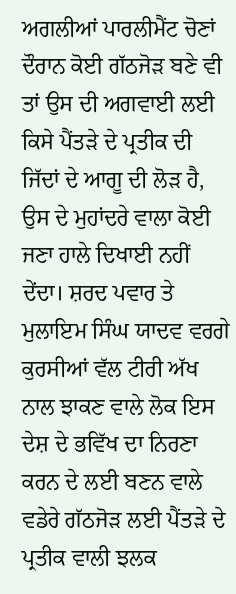ਅਗਲੀਆਂ ਪਾਰਲੀਮੈਂਟ ਚੋਣਾਂ ਦੌਰਾਨ ਕੋਈ ਗੱਠਜੋੜ ਬਣੇ ਵੀ ਤਾਂ ਉਸ ਦੀ ਅਗਵਾਈ ਲਈ ਕਿਸੇ ਪੈਂਤੜੇ ਦੇ ਪ੍ਰਤੀਕ ਦੀ ਜਿੱਦਾਂ ਦੇ ਆਗੂ ਦੀ ਲੋੜ ਹੈ, ਉਸ ਦੇ ਮੁਹਾਂਦਰੇ ਵਾਲਾ ਕੋਈ ਜਣਾ ਹਾਲੇ ਦਿਖਾਈ ਨਹੀਂ ਦੇਂਦਾ। ਸ਼ਰਦ ਪਵਾਰ ਤੇ ਮੁਲਾਇਮ ਸਿੰਘ ਯਾਦਵ ਵਰਗੇ ਕੁਰਸੀਆਂ ਵੱਲ ਟੀਰੀ ਅੱਖ ਨਾਲ ਝਾਕਣ ਵਾਲੇ ਲੋਕ ਇਸ ਦੇਸ਼ ਦੇ ਭਵਿੱਖ ਦਾ ਨਿਰਣਾ ਕਰਨ ਦੇ ਲਈ ਬਣਨ ਵਾਲੇ ਵਡੇਰੇ ਗੱਠਜੋੜ ਲਈ ਪੈਂਤੜੇ ਦੇ ਪ੍ਰਤੀਕ ਵਾਲੀ ਝਲਕ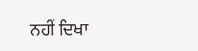ਨਹੀਂ ਦਿਖਾ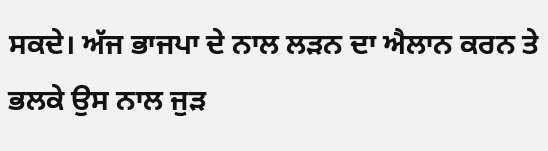ਸਕਦੇ। ਅੱਜ ਭਾਜਪਾ ਦੇ ਨਾਲ ਲੜਨ ਦਾ ਐਲਾਨ ਕਰਨ ਤੇ ਭਲਕੇ ਉਸ ਨਾਲ ਜੁੜ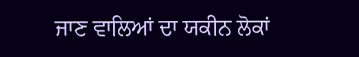ਜਾਣ ਵਾਲਿਆਂ ਦਾ ਯਕੀਨ ਲੋਕਾਂ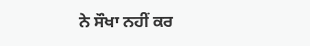ਨੇ ਸੌਖਾ ਨਹੀਂ ਕਰ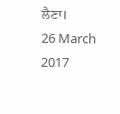ਲੈਣਾ।
26 March 2017